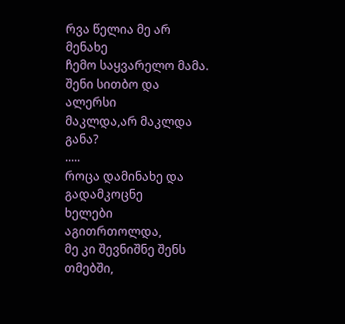რვა წელია მე არ მენახე
ჩემო საყვარელო მამა.
შენი სითბო და ალერსი
მაკლდა,არ მაკლდა განა?
.....
როცა დამინახე და გადამკოცნე
ხელები აგითრთოლდა,
მე კი შევნიშნე შენს თმებში,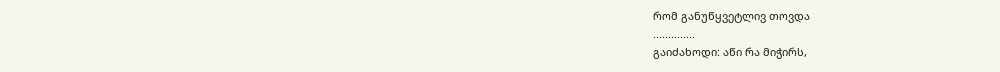რომ განუწყვეტლივ თოვდა
..............
გაიძახოდი: აწი რა მიჭირს,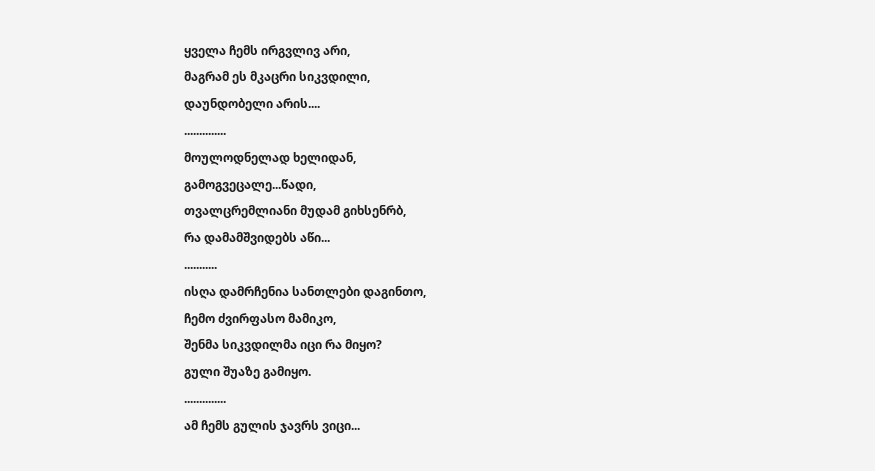ყველა ჩემს ირგვლივ არი,
მაგრამ ეს მკაცრი სიკვდილი,
დაუნდობელი არის....
..............
მოულოდნელად ხელიდან,
გამოგვეცალე...წადი,
თვალცრემლიანი მუდამ გიხსენრბ,
რა დამამშვიდებს აწი...
...........
ისღა დამრჩენია სანთლები დაგინთო,
ჩემო ძვირფასო მამიკო,
შენმა სიკვდილმა იცი რა მიყო?
გული შუაზე გამიყო.
..............
ამ ჩემს გულის ჯავრს ვიცი...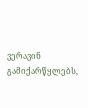ვერავინ გამიქარწყლებს,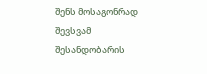შენს მოსაგონრად შევსვამ
შესანდობარის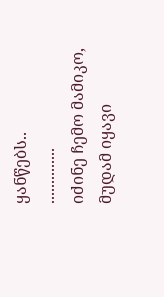ყანწებს..
..............
იძინე ჩემო მამიკო,
მუდამ იყავი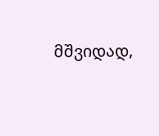მშვიდად,